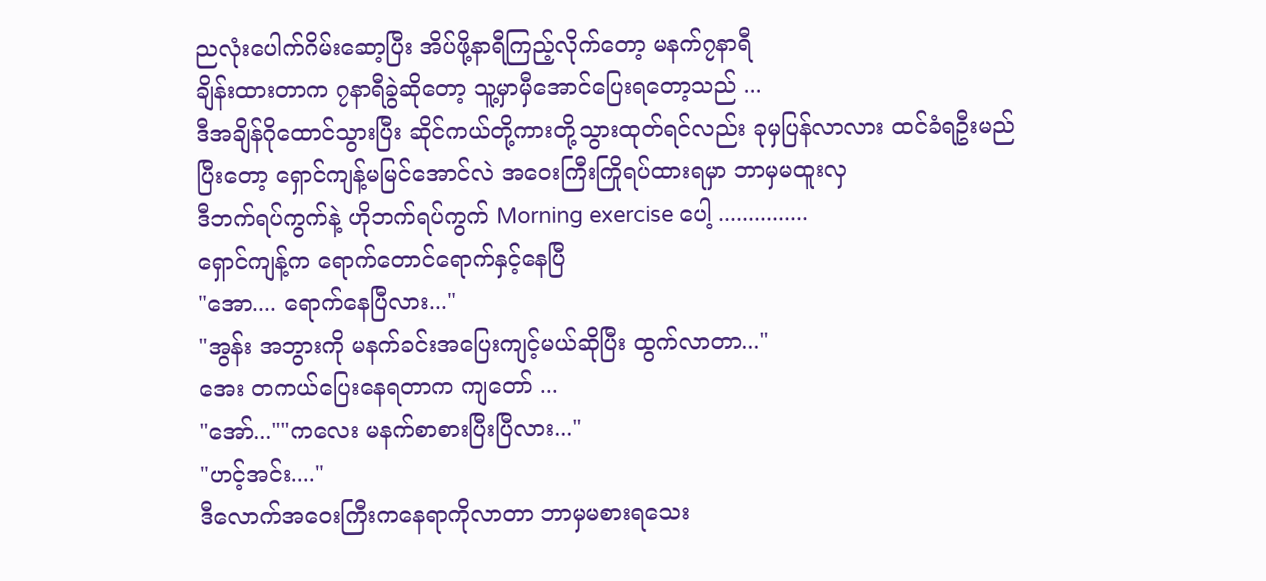ညလုံးပေါက်ဂိမ်းဆော့ပြီး အိပ်ဖို့နာရီကြည့်လိုက်တော့ မနက်၇နာရီ
ချိန်းထားတာက ၇နာရီခွဲဆိုတော့ သူ့မှာမှီအောင်ပြေးရတော့သည် ...
ဒီအချိန်ဂိုထောင်သွားပြီး ဆိုင်ကယ်တို့ကားတို့သွားထုတ်ရင်လည်း ခုမှပြန်လာလား ထင်ခံရဦးမည်
ပြီးတော့ ရှောင်ကျန့်မမြင်အောင်လဲ အဝေးကြီးကြိုရပ်ထားရမှာ ဘာမှမထူးလှ
ဒီဘက်ရပ်ကွက်နဲ့ ဟိုဘက်ရပ်ကွက် Morning exercise ပေါ့ ...............
ရှောင်ကျန့်က ရောက်တောင်ရောက်နှင့်နေပြီ
"အော.... ရောက်နေပြီလား..."
"အွန်း အဘွားကို မနက်ခင်းအပြေးကျင့်မယ်ဆိုပြီး ထွက်လာတာ..."
အေး တကယ်ပြေးနေရတာက ကျတော် ...
"အော်...""ကလေး မနက်စာစားပြီးပြီလား..."
"ဟင့်အင်း...."
ဒီလောက်အဝေးကြီးကနေရာကိုလာတာ ဘာမှမစားရသေး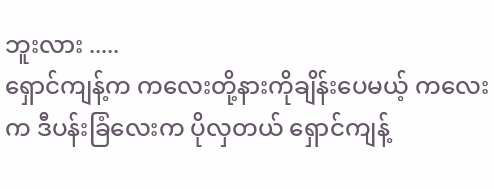ဘူးလား .....
ရှောင်ကျန့်က ကလေးတို့နားကိုချိန်းပေမယ့် ကလေးက ဒီပန်းခြံလေးက ပိုလှတယ် ရှောင်ကျန့်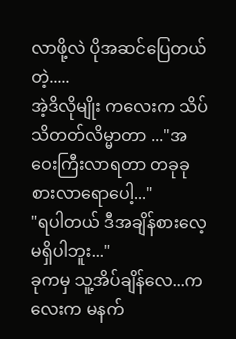လာဖို့လဲ ပိုအဆင်ပြေတယ်တဲ့.....
အဲ့ဒိလိုမျိုး ကလေးက သိပ်သိတတ်လိမ္မာတာ ..."အဝေးကြီးလာရတာ တခုခုစားလာရောပေါ့..."
"ရပါတယ် ဒီအချိန်စားလေ့မရှိပါဘူး..."
ခုကမှ သူ့အိပ်ချိန်လေ...ကလေးက မနက်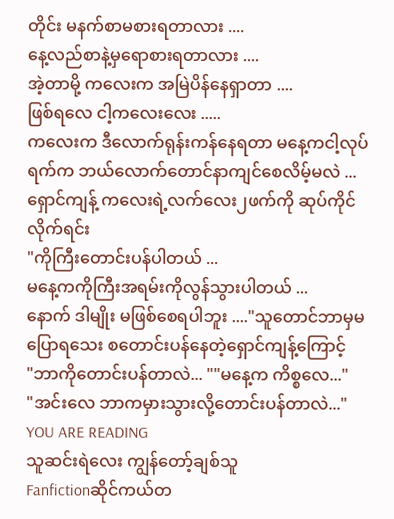တိုင်း မနက်စာမစားရတာလား ....
နေ့လည်စာနဲ့မှရောစားရတာလား ....
အဲ့တာမို့ ကလေးက အမြဲပိန်နေရှာတာ ....
ဖြစ်ရလေ ငါ့ကလေးလေး .....
ကလေးက ဒီလောက်ရုန်းကန်နေရတာ မနေ့ကငါ့လုပ်ရက်က ဘယ်လောက်တောင်နာကျင်စေလိမ့်မလဲ ...ရှောင်ကျန့် ကလေးရဲ့လက်လေး၂ဖက်ကို ဆုပ်ကိုင်လိုက်ရင်း
"ကိုကြီးတောင်းပန်ပါတယ် ...
မနေ့ကကိုကြီးအရမ်းကိုလွန်သွားပါတယ် ...
နောက် ဒါမျိုး မဖြစ်စေရပါဘူး ...."သူတောင်ဘာမှမပြောရသေး စတောင်းပန်နေတဲ့ရှောင်ကျန့်ကြောင့်
"ဘာကိုတောင်းပန်တာလဲ... ""မနေ့က ကိစ္စလေ..."
"အင်းလေ ဘာကမှားသွားလို့တောင်းပန်တာလဲ..."
YOU ARE READING
သူဆင်းရဲလေး ကျွန်တော့်ချစ်သူ
Fanfictionဆိုင်ကယ်တ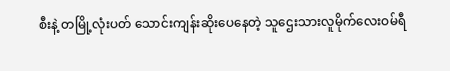စီးနဲ့ တမြို့လုံးပတ် သောင်းကျန်းဆိုးပေနေတဲ့ သူဌေးသားလူမိုက်လေးဝမ်ရီ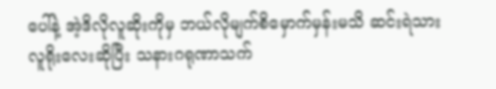ပေါ်နဲ့ အဲ့ဒိလိုလူဆိုးကိုမှ ဘယ်လိုမျက်စိမှောက်မှန်းမသိ ဆင်းရဲသားလူရိုးလေးဆိုပြီး သနားဂရုဏာသက်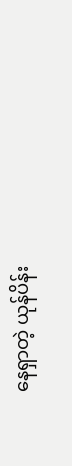နေရှာတဲ့ ယုန်ပိန်း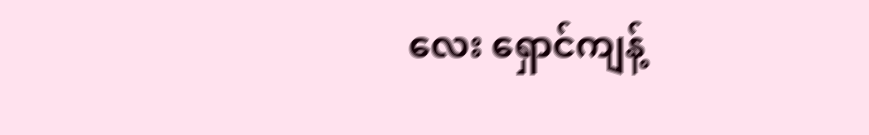လေး ရှောင်ကျန့်